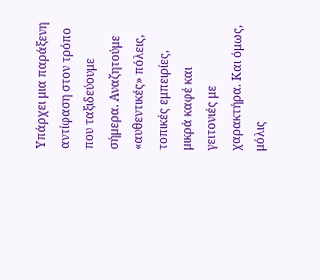Υπάρχει μια παράξενη αντίφαση στον τρόπο που ταξιδεύουμε σήμερα. Αναζητούμε «αυθεντικές» πόλεις, τοπικές εμπειρίες, μικρά καφέ και γειτονιές με χαρακτήρα. Και όμως, μόλις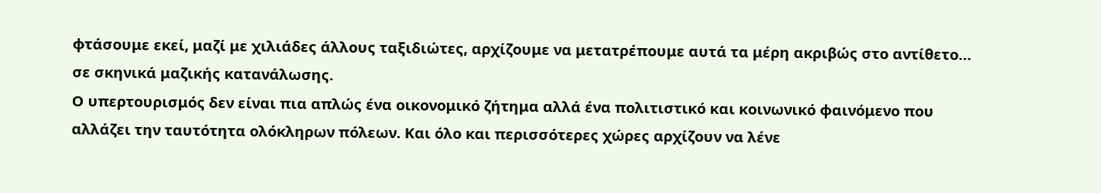φτάσουμε εκεί, μαζί με χιλιάδες άλλους ταξιδιώτες, αρχίζουμε να μετατρέπουμε αυτά τα μέρη ακριβώς στο αντίθετο… σε σκηνικά μαζικής κατανάλωσης.
Ο υπερτουρισμός δεν είναι πια απλώς ένα οικονομικό ζήτημα αλλά ένα πολιτιστικό και κοινωνικό φαινόμενο που αλλάζει την ταυτότητα ολόκληρων πόλεων. Και όλο και περισσότερες χώρες αρχίζουν να λένε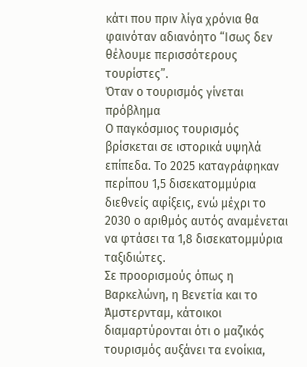κάτι που πριν λίγα χρόνια θα φαινόταν αδιανόητο “Ισως δεν θέλουμε περισσότερους τουρίστες”.
Όταν ο τουρισμός γίνεται πρόβλημα
Ο παγκόσμιος τουρισμός βρίσκεται σε ιστορικά υψηλά επίπεδα. Το 2025 καταγράφηκαν περίπου 1,5 δισεκατομμύρια διεθνείς αφίξεις, ενώ μέχρι το 2030 ο αριθμός αυτός αναμένεται να φτάσει τα 1,8 δισεκατομμύρια ταξιδιώτες.
Σε προορισμούς όπως η Βαρκελώνη, η Βενετία και το Άμστερνταμ, κάτοικοι διαμαρτύρονται ότι ο μαζικός τουρισμός αυξάνει τα ενοίκια,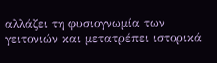αλλάζει τη φυσιογνωμία των γειτονιών και μετατρέπει ιστορικά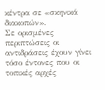κέντρα σε «σκηνικά διακοπών».
Σε ορισμένες περιπτώσεις οι αντιδράσεις έχουν γίνει τόσο έντονες που οι τοπικές αρχές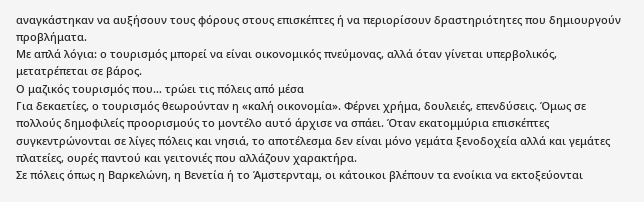αναγκάστηκαν να αυξήσουν τους φόρους στους επισκέπτες ή να περιορίσουν δραστηριότητες που δημιουργούν προβλήματα.
Με απλά λόγια: ο τουρισμός μπορεί να είναι οικονομικός πνεύμονας, αλλά όταν γίνεται υπερβολικός, μετατρέπεται σε βάρος.
Ο μαζικός τουρισμός που… τρώει τις πόλεις από μέσα
Για δεκαετίες, ο τουρισμός θεωρούνταν η «καλή οικονομία». Φέρνει χρήμα, δουλειές, επενδύσεις. Όμως σε πολλούς δημοφιλείς προορισμούς το μοντέλο αυτό άρχισε να σπάει. Όταν εκατομμύρια επισκέπτες συγκεντρώνονται σε λίγες πόλεις και νησιά, το αποτέλεσμα δεν είναι μόνο γεμάτα ξενοδοχεία αλλά και γεμάτες πλατείες, ουρές παντού και γειτονιές που αλλάζουν χαρακτήρα.
Σε πόλεις όπως η Βαρκελώνη, η Βενετία ή το Άμστερνταμ, οι κάτοικοι βλέπουν τα ενοίκια να εκτοξεύονται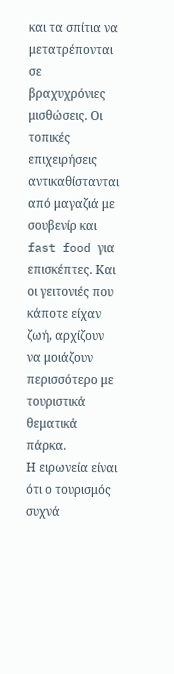και τα σπίτια να μετατρέπονται σε βραχυχρόνιες μισθώσεις. Οι τοπικές επιχειρήσεις αντικαθίστανται από μαγαζιά με σουβενίρ και fast food για επισκέπτες. Και οι γειτονιές που κάποτε είχαν ζωή, αρχίζουν να μοιάζουν περισσότερο με τουριστικά θεματικά πάρκα.
Η ειρωνεία είναι ότι ο τουρισμός συχνά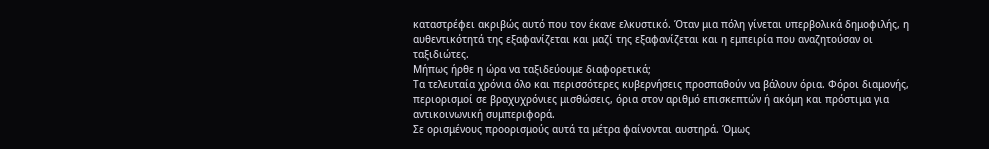καταστρέφει ακριβώς αυτό που τον έκανε ελκυστικό. Όταν μια πόλη γίνεται υπερβολικά δημοφιλής, η αυθεντικότητά της εξαφανίζεται και μαζί της εξαφανίζεται και η εμπειρία που αναζητούσαν οι ταξιδιώτες.
Μήπως ήρθε η ώρα να ταξιδεύουμε διαφορετικά;
Τα τελευταία χρόνια όλο και περισσότερες κυβερνήσεις προσπαθούν να βάλουν όρια. Φόροι διαμονής, περιορισμοί σε βραχυχρόνιες μισθώσεις, όρια στον αριθμό επισκεπτών ή ακόμη και πρόστιμα για αντικοινωνική συμπεριφορά.
Σε ορισμένους προορισμούς αυτά τα μέτρα φαίνονται αυστηρά. Όμως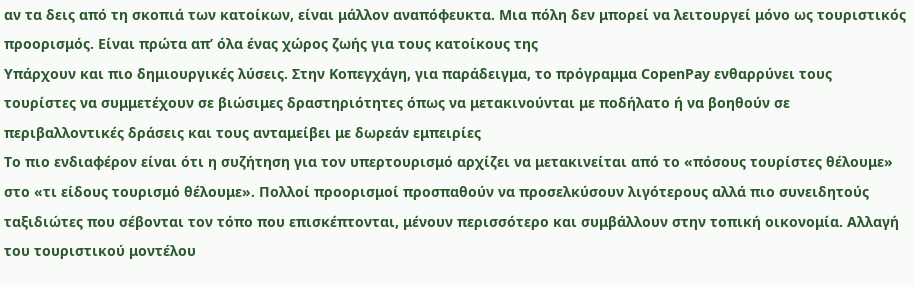αν τα δεις από τη σκοπιά των κατοίκων, είναι μάλλον αναπόφευκτα. Μια πόλη δεν μπορεί να λειτουργεί μόνο ως τουριστικός προορισμός. Είναι πρώτα απ’ όλα ένας χώρος ζωής για τους κατοίκους της
Υπάρχουν και πιο δημιουργικές λύσεις. Στην Κοπεγχάγη, για παράδειγμα, το πρόγραμμα CopenPay ενθαρρύνει τους τουρίστες να συμμετέχουν σε βιώσιμες δραστηριότητες όπως να μετακινούνται με ποδήλατο ή να βοηθούν σε περιβαλλοντικές δράσεις και τους ανταμείβει με δωρεάν εμπειρίες
Το πιο ενδιαφέρον είναι ότι η συζήτηση για τον υπερτουρισμό αρχίζει να μετακινείται από το «πόσους τουρίστες θέλουμε» στο «τι είδους τουρισμό θέλουμε». Πολλοί προορισμοί προσπαθούν να προσελκύσουν λιγότερους αλλά πιο συνειδητούς ταξιδιώτες που σέβονται τον τόπο που επισκέπτονται, μένουν περισσότερο και συμβάλλουν στην τοπική οικονομία. Αλλαγή του τουριστικού μοντέλου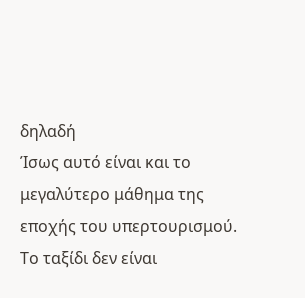δηλαδή
Ίσως αυτό είναι και το μεγαλύτερο μάθημα της εποχής του υπερτουρισμού. Το ταξίδι δεν είναι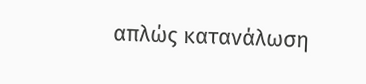απλώς κατανάλωση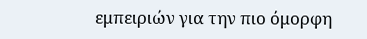εμπειριών για την πιο όμορφη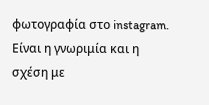φωτογραφία στο instagram. Είναι η γνωριμία και η σχέση με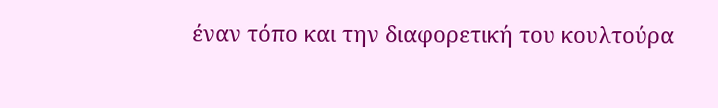έναν τόπο και την διαφορετική του κουλτούρα